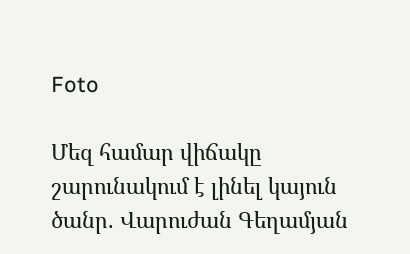Foto

Մեզ համար վիճակը շարունակում է լինել կայուն ծանր. Վարուժան Գեղամյան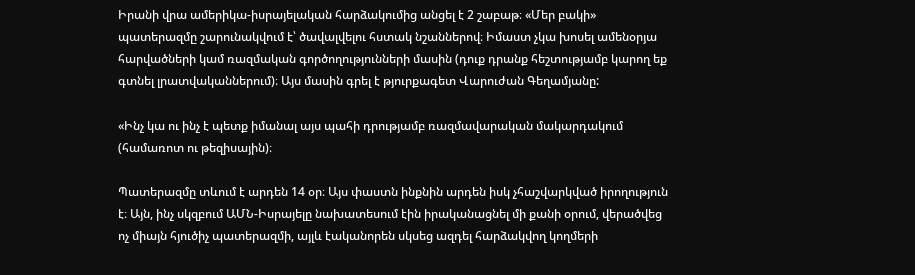Իրանի վրա ամերիկա-իսրայելական հարձակումից անցել է 2 շաբաթ։ «Մեր բակի» պատերազմը շարունակվում է՝ ծավալվելու հստակ նշաններով։ Իմաստ չկա խոսել ամենօրյա հարվածների կամ ռազմական գործողությունների մասին (դուք դրանք հեշտությամբ կարող եք գտնել լրատվականներում)։ Այս մասին գրել է թյուրքագետ Վարուժան Գեղամյանը:

«Ինչ կա ու ինչ է պետք իմանալ այս պահի դրությամբ ռազմավարական մակարդակում (համառոտ ու թեզիսային)։

Պատերազմը տևում է արդեն 14 օր։ Այս փաստն ինքնին արդեն իսկ չհաշվարկված իրողություն է։ Այն, ինչ սկզբում ԱՄՆ-Իսրայելը նախատեսում էին իրականացնել մի քանի օրում, վերածվեց ոչ միայն հյուծիչ պատերազմի, այլև էականորեն սկսեց ազդել հարձակվող կողմերի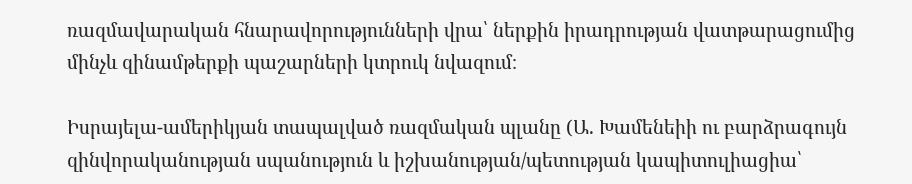ռազմավարական հնարավորությունների վրա՝ ներքին իրադրության վատթարացումից մինչև զինամթերքի պաշարների կտրուկ նվազում։

Իսրայելա-ամերիկյան տապալված ռազմական պլանը (Ա. Խամենեիի ու բարձրագույն զինվորականության սպանություն և իշխանության/պետության կապիտուլիացիա՝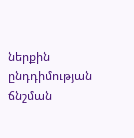ներքին ընդդիմության ճնշման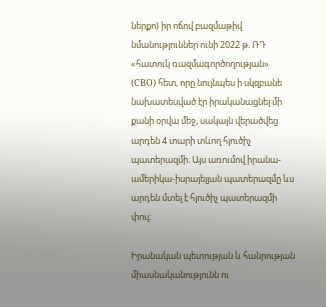ներքո) իր ոճով բազմաթիվ նմանություններ ունի 2022 թ. ՌԴ «հատուկ ռազմագործողության» (СВО) հետ, որը նույնպես ի սկզբանե նախատեսված էր իրականացնել մի քանի օրվա մեջ, սակայն վերածվեց արդեն 4 տարի տևող հյուծիչ պատերազմի։ Այս առումով իրանա-ամերիկա-իսրայելյան պատերազմը ևս արդեն մտել է հյուծիչ պատերազմի փուլ։

Իրանական պետության և հանրության միասնականությունն ու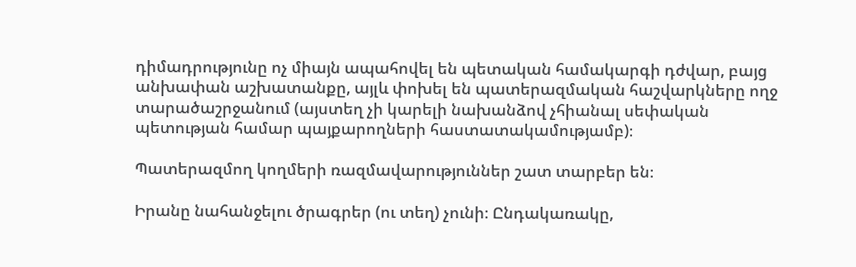դիմադրությունը ոչ միայն ապահովել են պետական համակարգի դժվար, բայց անխափան աշխատանքը, այլև փոխել են պատերազմական հաշվարկները ողջ տարածաշրջանում (այստեղ չի կարելի նախանձով չհիանալ սեփական պետության համար պայքարողների հաստատակամությամբ)։

Պատերազմող կողմերի ռազմավարություններ շատ տարբեր են։

Իրանը նահանջելու ծրագրեր (ու տեղ) չունի։ Ընդակառակը,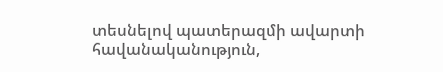տեսնելով պատերազմի ավարտի հավանականություն,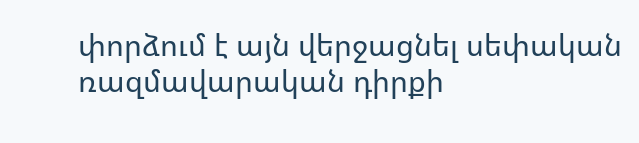փորձում է այն վերջացնել սեփական ռազմավարական դիրքի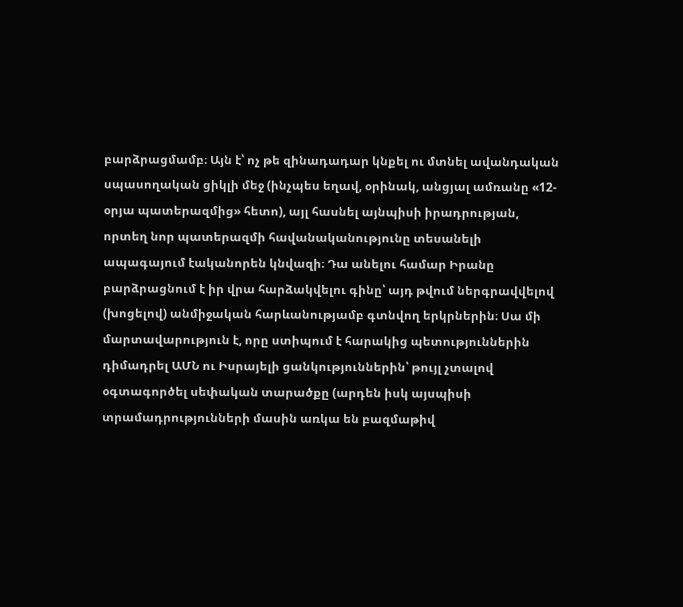բարձրացմամբ։ Այն է՝ ոչ թե զինադադար կնքել ու մտնել ավանդական սպասողական ցիկլի մեջ (ինչպես եղավ, օրինակ, անցյալ ամռանը «12-օրյա պատերազմից» հետո), այլ հասնել այնպիսի իրադրության, որտեղ նոր պատերազմի հավանականությունը տեսանելի ապագայում էականորեն կնվազի։ Դա անելու համար Իրանը բարձրացնում է իր վրա հարձակվելու գինը՝ այդ թվում ներգրավվելով (խոցելով) անմիջական հարևանությամբ գտնվող երկրներին։ Սա մի մարտավարություն է, որը ստիպում է հարակից պետություններին դիմադրել ԱՄՆ ու Իսրայելի ցանկություններին՝ թույլ չտալով օգտագործել սեփական տարածքը (արդեն իսկ այսպիսի տրամադրությունների մասին առկա են բազմաթիվ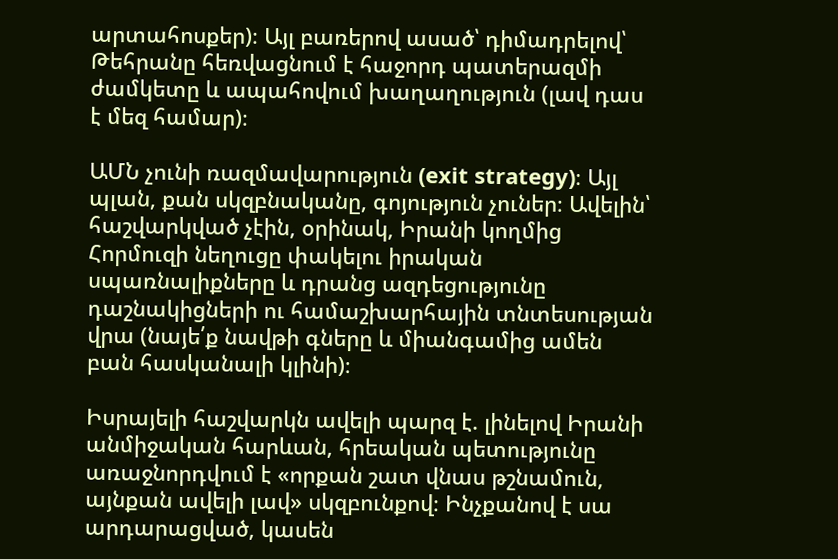արտահոսքեր)։ Այլ բառերով ասած՝ դիմադրելով՝ Թեհրանը հեռվացնում է հաջորդ պատերազմի ժամկետը և ապահովում խաղաղություն (լավ դաս է մեզ համար)։

ԱՄՆ չունի ռազմավարություն (exit strategy)։ Այլ պլան, քան սկզբնականը, գոյություն չուներ։ Ավելին՝ հաշվարկված չէին, օրինակ, Իրանի կողմից Հորմուզի նեղուցը փակելու իրական սպառնալիքները և դրանց ազդեցությունը դաշնակիցների ու համաշխարհային տնտեսության վրա (նայե՛ք նավթի գները և միանգամից ամեն բան հասկանալի կլինի)։

Իսրայելի հաշվարկն ավելի պարզ է. լինելով Իրանի անմիջական հարևան, հրեական պետությունը առաջնորդվում է «որքան շատ վնաս թշնամուն, այնքան ավելի լավ» սկզբունքով։ Ինչքանով է սա արդարացված, կասեն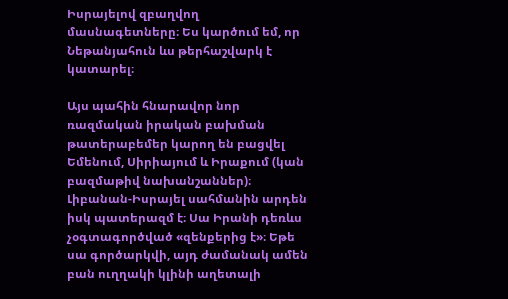Իսրայելով զբաղվող մասնագետները։ Ես կարծում եմ, որ Նեթանյահուն ևս թերհաշվարկ է կատարել։

Այս պահին հնարավոր նոր ռազմական իրական բախման թատերաբեմեր կարող են բացվել Եմենում, Սիրիայում և Իրաքում (կան բազմաթիվ նախանշաններ)։ Լիբանան-Իսրայել սահմանին արդեն իսկ պատերազմ է։ Սա Իրանի դեռևս չօգտագործված «զենքերից է»։ Եթե սա գործարկվի, այդ ժամանակ ամեն բան ուղղակի կլինի աղետալի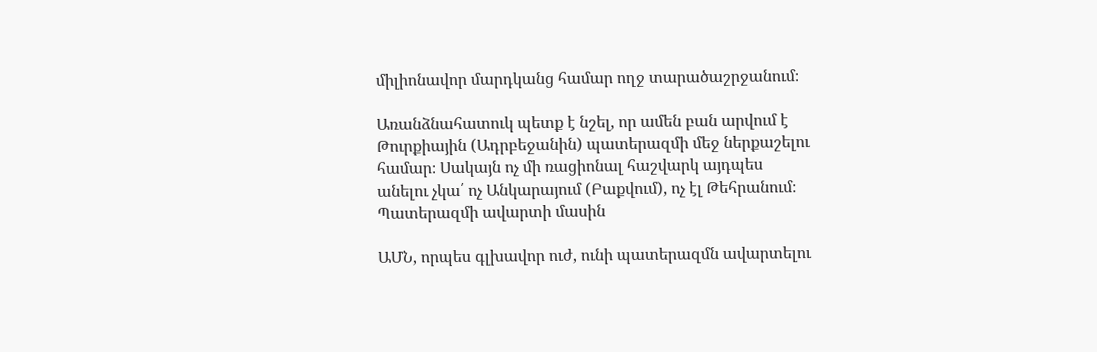միլիոնավոր մարդկանց համար ողջ տարածաշրջանում։

Առանձնահատուկ պետք է նշել, որ ամեն բան արվում է Թուրքիային (Ադրբեջանին) պատերազմի մեջ ներքաշելու համար։ Սակայն ոչ մի ռացիոնալ հաշվարկ այդպես անելու չկա՛ ոչ Անկարայում (Բաքվում), ոչ էլ Թեհրանում։
Պատերազմի ավարտի մասին

ԱՄՆ, որպես գլխավոր ուժ, ունի պատերազմն ավարտելու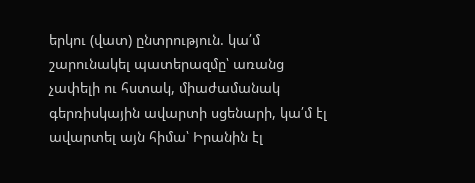երկու (վատ) ընտրություն. կա՛մ շարունակել պատերազմը՝ առանց չափելի ու հստակ, միաժամանակ գերռիսկային ավարտի սցենարի, կա՛մ էլ ավարտել այն հիմա՝ Իրանին էլ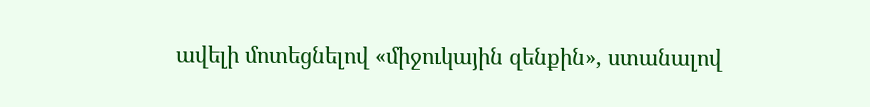ավելի մոտեցնելով «միջուկային զենքին», ստանալով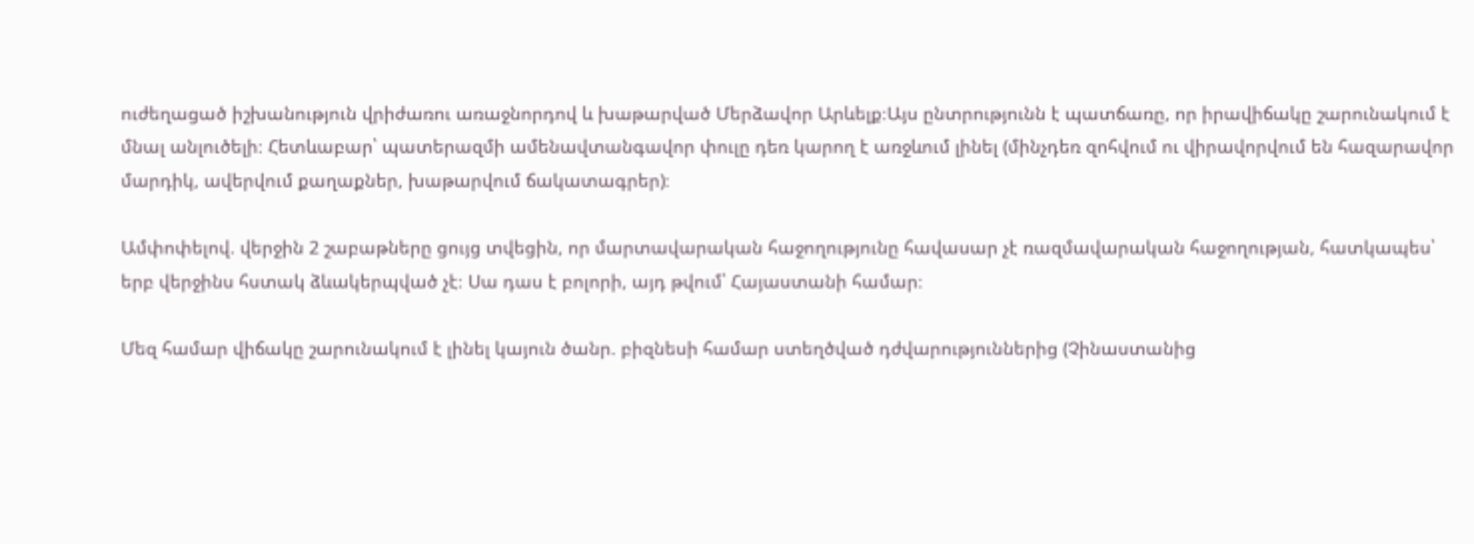ուժեղացած իշխանություն վրիժառու առաջնորդով և խաթարված Մերձավոր Արևելք։Այս ընտրությունն է պատճառը, որ իրավիճակը շարունակում է մնալ անլուծելի։ Հետևաբար՝ պատերազմի ամենավտանգավոր փուլը դեռ կարող է առջևում լինել (մինչդեռ զոհվում ու վիրավորվում են հազարավոր մարդիկ, ավերվում քաղաքներ, խաթարվում ճակատագրեր)։

Ամփոփելով. վերջին 2 շաբաթները ցույց տվեցին, որ մարտավարական հաջողությունը հավասար չէ ռազմավարական հաջողության, հատկապես՝ երբ վերջինս հստակ ձևակերպված չէ։ Սա դաս է բոլորի, այդ թվում՝ Հայաստանի համար։

Մեզ համար վիճակը շարունակում է լինել կայուն ծանր. բիզնեսի համար ստեղծված դժվարություններից (Չինաստանից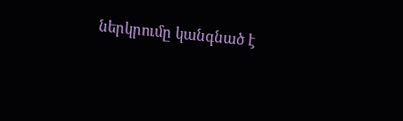ներկրումը կանգնած է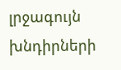լրջագույն խնդիրների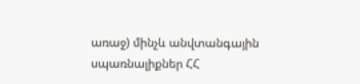առաջ) մինչև անվտանգային սպառնալիքներ ՀՀ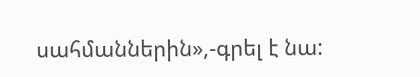սահմաններին»,-գրել է նա: